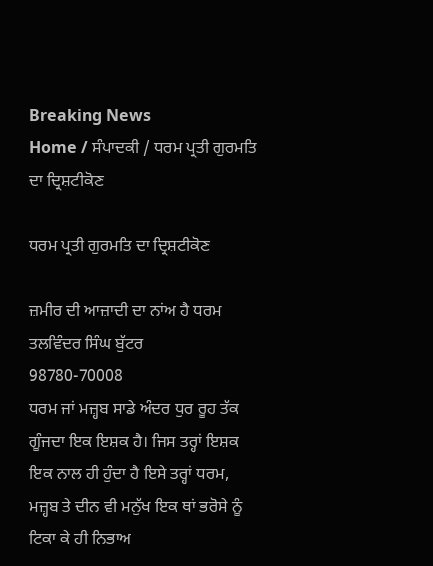Breaking News
Home / ਸੰਪਾਦਕੀ / ਧਰਮ ਪ੍ਰਤੀ ਗੁਰਮਤਿ ਦਾ ਦ੍ਰਿਸ਼ਟੀਕੋਣ

ਧਰਮ ਪ੍ਰਤੀ ਗੁਰਮਤਿ ਦਾ ਦ੍ਰਿਸ਼ਟੀਕੋਣ

ਜ਼ਮੀਰ ਦੀ ਆਜ਼ਾਦੀ ਦਾ ਨਾਂਅ ਹੈ ਧਰਮ
ਤਲਵਿੰਦਰ ਸਿੰਘ ਬੁੱਟਰ
98780-70008
ਧਰਮ ਜਾਂ ਮਜ਼੍ਹਬ ਸਾਡੇ ਅੰਦਰ ਧੁਰ ਰੂਹ ਤੱਕ ਗੂੰਜਦਾ ਇਕ ਇਸ਼ਕ ਹੈ। ਜਿਸ ਤਰ੍ਹਾਂ ਇਸ਼ਕ ਇਕ ਨਾਲ ਹੀ ਹੁੰਦਾ ਹੈ ਇਸੇ ਤਰ੍ਹਾਂ ਧਰਮ, ਮਜ਼੍ਹਬ ਤੇ ਦੀਨ ਵੀ ਮਨੁੱਖ ਇਕ ਥਾਂ ਭਰੋਸੇ ਨੂੰ ਟਿਕਾ ਕੇ ਹੀ ਨਿਭਾਅ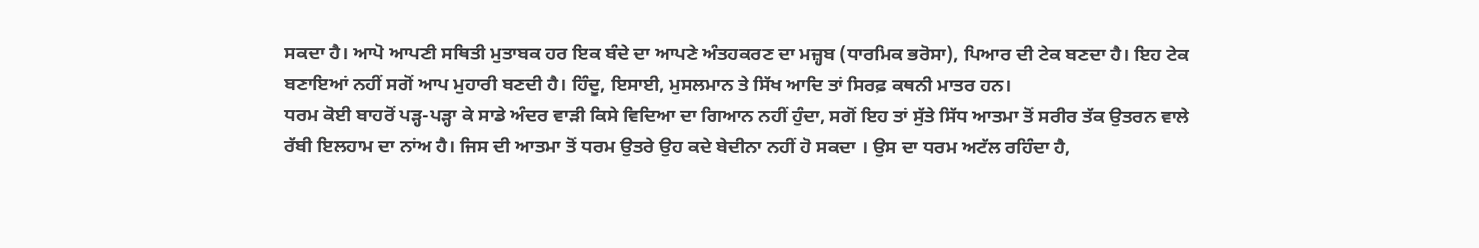ਸਕਦਾ ਹੈ। ਆਪੋ ਆਪਣੀ ਸਥਿਤੀ ਮੁਤਾਬਕ ਹਰ ਇਕ ਬੰਦੇ ਦਾ ਆਪਣੇ ਅੰਤਹਕਰਣ ਦਾ ਮਜ਼੍ਹਬ (ਧਾਰਮਿਕ ਭਰੋਸਾ), ਪਿਆਰ ਦੀ ਟੇਕ ਬਣਦਾ ਹੈ। ਇਹ ਟੇਕ ਬਣਾਇਆਂ ਨਹੀਂ ਸਗੋਂ ਆਪ ਮੁਹਾਰੀ ਬਣਦੀ ਹੈ। ਹਿੰਦੂ, ਇਸਾਈ, ਮੁਸਲਮਾਨ ਤੇ ਸਿੱਖ ਆਦਿ ਤਾਂ ਸਿਰਫ਼ ਕਥਨੀ ਮਾਤਰ ਹਨ।
ਧਰਮ ਕੋਈ ਬਾਹਰੋਂ ਪੜ੍ਹ-ਪੜ੍ਹਾ ਕੇ ਸਾਡੇ ਅੰਦਰ ਵਾੜੀ ਕਿਸੇ ਵਿਦਿਆ ਦਾ ਗਿਆਨ ਨਹੀਂ ਹੁੰਦਾ, ਸਗੋਂ ਇਹ ਤਾਂ ਸੁੱਤੇ ਸਿੱਧ ਆਤਮਾ ਤੋਂ ਸਰੀਰ ਤੱਕ ਉਤਰਨ ਵਾਲੇ ਰੱਬੀ ਇਲਹਾਮ ਦਾ ਨਾਂਅ ਹੈ। ਜਿਸ ਦੀ ਆਤਮਾ ਤੋਂ ਧਰਮ ਉਤਰੇ ਉਹ ਕਦੇ ਬੇਦੀਨਾ ਨਹੀਂ ਹੋ ਸਕਦਾ । ਉਸ ਦਾ ਧਰਮ ਅਟੱਲ ਰਹਿੰਦਾ ਹੈ,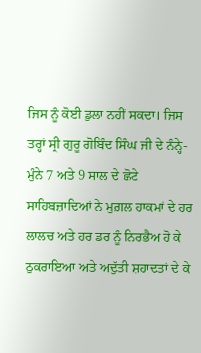ਜਿਸ ਨੂੰ ਕੋਈ ਡੁਲਾ ਨਹੀਂ ਸਕਦਾ। ਜਿਸ ਤਰ੍ਹਾਂ ਸ੍ਰੀ ਗੁਰੂ ਗੋਬਿੰਦ ਸਿੰਘ ਜੀ ਦੇ ਨੰਨ੍ਹੇ-ਮੁੰਨੇ 7 ਅਤੇ 9 ਸਾਲ ਦੇ ਛੋਟੇ ਸਾਹਿਬਜ਼ਾਦਿਆਂ ਨੇ ਮੁਗ਼ਲ ਹਾਕਮਾਂ ਦੇ ਹਰ ਲਾਲਚ ਅਤੇ ਹਰ ਡਰ ਨੂੰ ਨਿਰਭੈਅ ਹੋ ਕੇ ਠੁਕਰਾਇਆ ਅਤੇ ਅਦੁੱਤੀ ਸ਼ਹਾਦਤਾਂ ਦੇ ਕੇ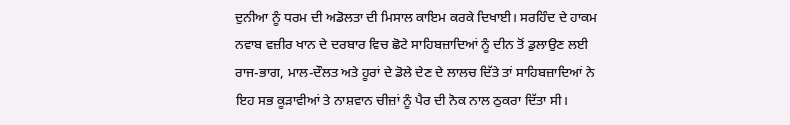ਦੁਨੀਆ ਨੂੰ ਧਰਮ ਦੀ ਅਡੋਲਤਾ ਦੀ ਮਿਸਾਲ ਕਾਇਮ ਕਰਕੇ ਦਿਖਾਈ। ਸਰਹਿੰਦ ਦੇ ਹਾਕਮ ਨਵਾਬ ਵਜ਼ੀਰ ਖਾਨ ਦੇ ਦਰਬਾਰ ਵਿਚ ਛੋਟੇ ਸਾਹਿਬਜ਼ਾਦਿਆਂ ਨੂੰ ਦੀਨ ਤੋਂ ਡੁਲਾਉਣ ਲਈ ਰਾਜ-ਭਾਗ, ਮਾਲ-ਦੌਲਤ ਅਤੇ ਹੂਰਾਂ ਦੇ ਡੋਲੇ ਦੇਣ ਦੇ ਲਾਲਚ ਦਿੱਤੇ ਤਾਂ ਸਾਹਿਬਜ਼ਾਦਿਆਂ ਨੇ ਇਹ ਸਭ ਕੂੜਾਵੀਆਂ ਤੇ ਨਾਸ਼ਵਾਨ ਚੀਜ਼ਾਂ ਨੂੰ ਪੈਰ ਦੀ ਨੋਕ ਨਾਲ ਠੁਕਰਾ ਦਿੱਤਾ ਸੀ।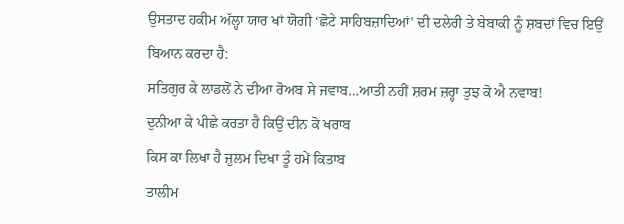ਉਸਤਾਦ ਹਕੀਮ ਅੱਲ੍ਹਾ ਯਾਰ ਖਾਂ ਯੋਗੀ ‘ਛੋਟੇ ਸਾਹਿਬਜ਼ਾਦਿਆਂ’ ਦੀ ਦਲੇਰੀ ਤੇ ਬੇਬਾਕੀ ਨੂੰ ਸ਼ਬਦਾਂ ਵਿਚ ਇਉਂ ਬਿਆਨ ਕਰਦਾ ਹੈ:
ਸਤਿਗੁਰ ਕੇ ਲਾਡਲੋਂ ਨੇ ਦੀਆ ਰੋਅਬ ਸੇ ਜਵਾਬ…ਆਤੀ ਨਹੀਂ ਸ਼ਰਮ ਜ਼ਰ੍ਹਾ ਤੁਝ ਕੋ ਐ ਨਵਾਬ!
ਦੁਨੀਆ ਕੇ ਪੀਛੇ ਕਰਤਾ ਹੈ ਕਿਉਂ ਦੀਨ ਕੋ ਖਰਾਬ
ਕਿਸ ਕਾ ਲਿਖਾ ਹੈ ਜ਼ੁਲਮ ਦਿਖਾ ਤੂੰ ਹਮੇਂ ਕਿਤਾਬ
ਤਾਲੀਮ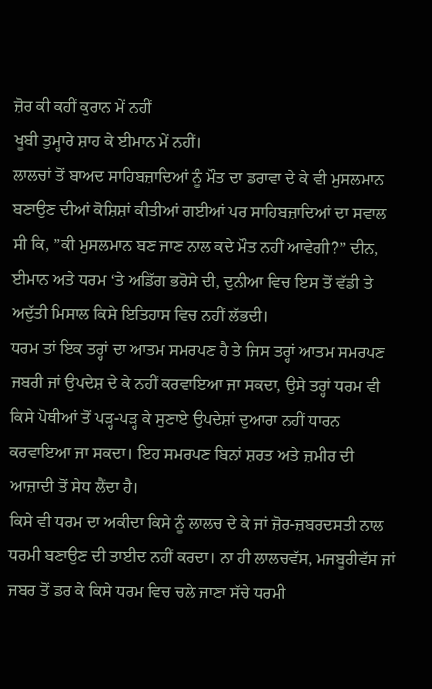ਜ਼ੋਰ ਕੀ ਕਹੀਂ ਕੁਰਾਨ ਮੇਂ ਨਹੀਂ
ਖੂਬੀ ਤੁਮ੍ਹਾਰੇ ਸ਼ਾਹ ਕੇ ਈਮਾਨ ਮੇਂ ਨਹੀਂ।
ਲਾਲਚਾਂ ਤੋਂ ਬਾਅਦ ਸਾਹਿਬਜ਼ਾਦਿਆਂ ਨੂੰ ਮੌਤ ਦਾ ਡਰਾਵਾ ਦੇ ਕੇ ਵੀ ਮੁਸਲਮਾਨ ਬਣਾਉਣ ਦੀਆਂ ਕੋਸ਼ਿਸ਼ਾਂ ਕੀਤੀਆਂ ਗਈਆਂ ਪਰ ਸਾਹਿਬਜ਼ਾਦਿਆਂ ਦਾ ਸਵਾਲ ਸੀ ਕਿ, ”ਕੀ ਮੁਸਲਮਾਨ ਬਣ ਜਾਣ ਨਾਲ ਕਦੇ ਮੌਤ ਨਹੀਂ ਆਵੇਗੀ?” ਦੀਨ, ਈਮਾਨ ਅਤੇ ਧਰਮ ‘ਤੇ ਅਡਿੱਗ ਭਰੋਸੇ ਦੀ, ਦੁਨੀਆ ਵਿਚ ਇਸ ਤੋਂ ਵੱਡੀ ਤੇ ਅਦੁੱਤੀ ਮਿਸਾਲ ਕਿਸੇ ਇਤਿਹਾਸ ਵਿਚ ਨਹੀਂ ਲੱਭਦੀ।
ਧਰਮ ਤਾਂ ਇਕ ਤਰ੍ਹਾਂ ਦਾ ਆਤਮ ਸਮਰਪਣ ਹੈ ਤੇ ਜਿਸ ਤਰ੍ਹਾਂ ਆਤਮ ਸਮਰਪਣ ਜਬਰੀ ਜਾਂ ਉਪਦੇਸ਼ ਦੇ ਕੇ ਨਹੀਂ ਕਰਵਾਇਆ ਜਾ ਸਕਦਾ, ਉਸੇ ਤਰ੍ਹਾਂ ਧਰਮ ਵੀ ਕਿਸੇ ਪੋਥੀਆਂ ਤੋਂ ਪੜ੍ਹ-ਪੜ੍ਹ ਕੇ ਸੁਣਾਏ ਉਪਦੇਸ਼ਾਂ ਦੁਆਰਾ ਨਹੀਂ ਧਾਰਨ ਕਰਵਾਇਆ ਜਾ ਸਕਦਾ। ਇਹ ਸਮਰਪਣ ਬਿਨਾਂ ਸ਼ਰਤ ਅਤੇ ਜ਼ਮੀਰ ਦੀ ਆਜ਼ਾਦੀ ਤੋਂ ਸੇਧ ਲੈਂਦਾ ਹੈ।
ਕਿਸੇ ਵੀ ਧਰਮ ਦਾ ਅਕੀਦਾ ਕਿਸੇ ਨੂੰ ਲਾਲਚ ਦੇ ਕੇ ਜਾਂ ਜ਼ੋਰ-ਜ਼ਬਰਦਸਤੀ ਨਾਲ ਧਰਮੀ ਬਣਾਉਣ ਦੀ ਤਾਈਦ ਨਹੀਂ ਕਰਦਾ। ਨਾ ਹੀ ਲਾਲਚਵੱਸ, ਮਜਬੂਰੀਵੱਸ ਜਾਂ ਜਬਰ ਤੋਂ ਡਰ ਕੇ ਕਿਸੇ ਧਰਮ ਵਿਚ ਚਲੇ ਜਾਣਾ ਸੱਚੇ ਧਰਮੀ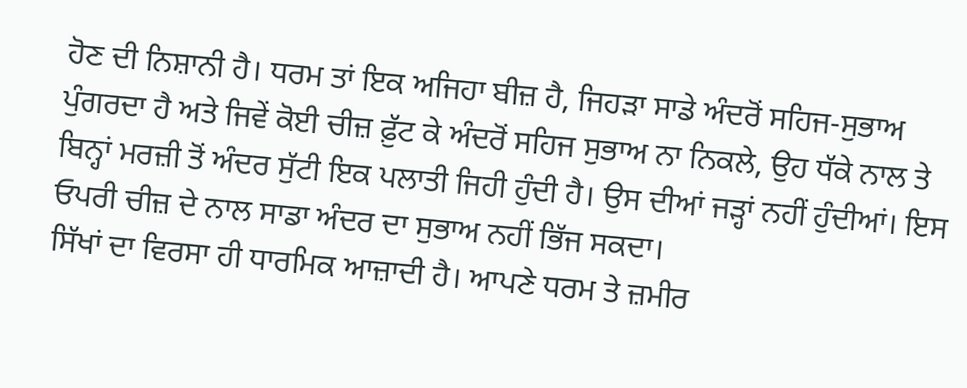ਹੋਣ ਦੀ ਨਿਸ਼ਾਨੀ ਹੈ। ਧਰਮ ਤਾਂ ਇਕ ਅਜਿਹਾ ਬੀਜ਼ ਹੈ, ਜਿਹੜਾ ਸਾਡੇ ਅੰਦਰੋਂ ਸਹਿਜ-ਸੁਭਾਅ ਪੁੰਗਰਦਾ ਹੈ ਅਤੇ ਜਿਵੇਂ ਕੋਈ ਚੀਜ਼ ਫ਼ੁੱਟ ਕੇ ਅੰਦਰੋਂ ਸਹਿਜ ਸੁਭਾਅ ਨਾ ਨਿਕਲੇ, ਉਹ ਧੱਕੇ ਨਾਲ ਤੇ ਬਿਨ੍ਹਾਂ ਮਰਜ਼ੀ ਤੋਂ ਅੰਦਰ ਸੁੱਟੀ ਇਕ ਪਲਾਤੀ ਜਿਹੀ ਹੁੰਦੀ ਹੈ। ਉਸ ਦੀਆਂ ਜੜ੍ਹਾਂ ਨਹੀਂ ਹੁੰਦੀਆਂ। ਇਸ ਓਪਰੀ ਚੀਜ਼ ਦੇ ਨਾਲ ਸਾਡਾ ਅੰਦਰ ਦਾ ਸੁਭਾਅ ਨਹੀਂ ਭਿੱਜ ਸਕਦਾ।
ਸਿੱਖਾਂ ਦਾ ਵਿਰਸਾ ਹੀ ਧਾਰਮਿਕ ਆਜ਼ਾਦੀ ਹੈ। ਆਪਣੇ ਧਰਮ ਤੇ ਜ਼ਮੀਰ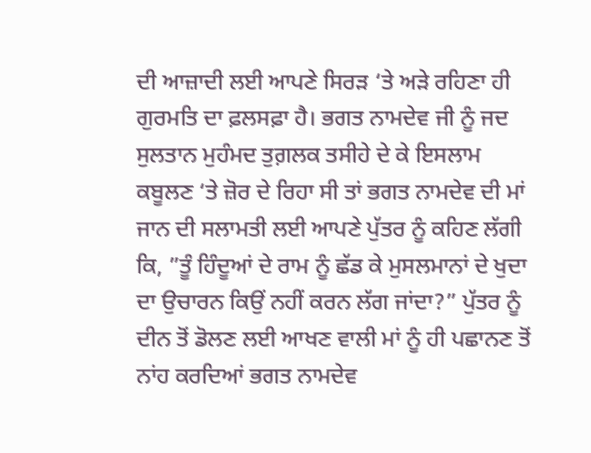ਦੀ ਆਜ਼ਾਦੀ ਲਈ ਆਪਣੇ ਸਿਰੜ ‘ਤੇ ਅੜੇ ਰਹਿਣਾ ਹੀ ਗੁਰਮਤਿ ਦਾ ਫ਼ਲਸਫ਼ਾ ਹੈ। ਭਗਤ ਨਾਮਦੇਵ ਜੀ ਨੂੰ ਜਦ ਸੁਲਤਾਨ ਮੁਹੰਮਦ ਤੁਗ਼ਲਕ ਤਸੀਹੇ ਦੇ ਕੇ ਇਸਲਾਮ ਕਬੂਲਣ ‘ਤੇ ਜ਼ੋਰ ਦੇ ਰਿਹਾ ਸੀ ਤਾਂ ਭਗਤ ਨਾਮਦੇਵ ਦੀ ਮਾਂ ਜਾਨ ਦੀ ਸਲਾਮਤੀ ਲਈ ਆਪਣੇ ਪੁੱਤਰ ਨੂੰ ਕਹਿਣ ਲੱਗੀ ਕਿ, ”ਤੂੰ ਹਿੰਦੂਆਂ ਦੇ ਰਾਮ ਨੂੰ ਛੱਡ ਕੇ ਮੁਸਲਮਾਨਾਂ ਦੇ ਖੁਦਾ ਦਾ ਉਚਾਰਨ ਕਿਉਂ ਨਹੀਂ ਕਰਨ ਲੱਗ ਜਾਂਦਾ?” ਪੁੱਤਰ ਨੂੰ ਦੀਨ ਤੋਂ ਡੋਲਣ ਲਈ ਆਖਣ ਵਾਲੀ ਮਾਂ ਨੂੰ ਹੀ ਪਛਾਨਣ ਤੋਂ ਨਾਂਹ ਕਰਦਿਆਂ ਭਗਤ ਨਾਮਦੇਵ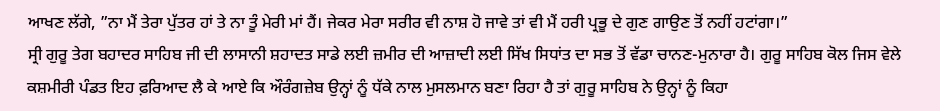ਆਖਣ ਲੱਗੇ, ”ਨਾ ਮੈਂ ਤੇਰਾ ਪੁੱਤਰ ਹਾਂ ਤੇ ਨਾ ਤੂੰ ਮੇਰੀ ਮਾਂ ਹੈਂ। ਜੇਕਰ ਮੇਰਾ ਸਰੀਰ ਵੀ ਨਾਸ਼ ਹੋ ਜਾਵੇ ਤਾਂ ਵੀ ਮੈਂ ਹਰੀ ਪ੍ਰਭੂ ਦੇ ਗੁਣ ਗਾਉਣ ਤੋਂ ਨਹੀਂ ਹਟਾਂਗਾ।”
ਸ੍ਰੀ ਗੁਰੂ ਤੇਗ ਬਹਾਦਰ ਸਾਹਿਬ ਜੀ ਦੀ ਲਾਸਾਨੀ ਸ਼ਹਾਦਤ ਸਾਡੇ ਲਈ ਜ਼ਮੀਰ ਦੀ ਆਜ਼ਾਦੀ ਲਈ ਸਿੱਖ ਸਿਧਾਂਤ ਦਾ ਸਭ ਤੋਂ ਵੱਡਾ ਚਾਨਣ-ਮੁਨਾਰਾ ਹੈ। ਗੁਰੂ ਸਾਹਿਬ ਕੋਲ ਜਿਸ ਵੇਲੇ ਕਸ਼ਮੀਰੀ ਪੰਡਤ ਇਹ ਫ਼ਰਿਆਦ ਲੈ ਕੇ ਆਏ ਕਿ ਔਰੰਗਜ਼ੇਬ ਉਨ੍ਹਾਂ ਨੂੰ ਧੱਕੇ ਨਾਲ ਮੁਸਲਮਾਨ ਬਣਾ ਰਿਹਾ ਹੈ ਤਾਂ ਗੁਰੂ ਸਾਹਿਬ ਨੇ ਉਨ੍ਹਾਂ ਨੂੰ ਕਿਹਾ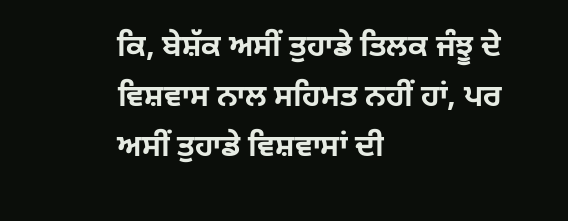ਕਿ, ਬੇਸ਼ੱਕ ਅਸੀਂ ਤੁਹਾਡੇ ਤਿਲਕ ਜੰਝੂ ਦੇ ਵਿਸ਼ਵਾਸ ਨਾਲ ਸਹਿਮਤ ਨਹੀਂ ਹਾਂ, ਪਰ ਅਸੀਂ ਤੁਹਾਡੇ ਵਿਸ਼ਵਾਸਾਂ ਦੀ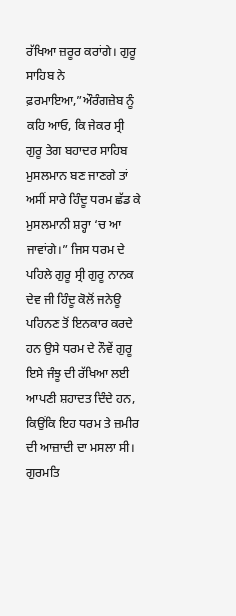ਰੱਖਿਆ ਜ਼ਰੂਰ ਕਰਾਂਗੇ। ਗੁਰੂ ਸਾਹਿਬ ਨੇ ਫ਼ਰਮਾਇਆ,”ਔਰੰਗਜ਼ੇਬ ਨੂੰ ਕਹਿ ਆਓ, ਕਿ ਜੇਕਰ ਸ੍ਰੀ ਗੁਰੂ ਤੇਗ ਬਹਾਦਰ ਸਾਹਿਬ ਮੁਸਲਮਾਨ ਬਣ ਜਾਣਗੇ ਤਾਂ ਅਸੀਂ ਸਾਰੇ ਹਿੰਦੂ ਧਰਮ ਛੱਡ ਕੇ ਮੁਸਲਮਾਨੀ ਸ਼ਰ੍ਹਾ ‘ਚ ਆ ਜਾਵਾਂਗੇ।” ਜਿਸ ਧਰਮ ਦੇ ਪਹਿਲੇ ਗੁਰੂ ਸ੍ਰੀ ਗੁਰੂ ਨਾਨਕ ਦੇਵ ਜੀ ਹਿੰਦੂ ਕੋਲੋਂ ਜਨੇਊ ਪਹਿਨਣ ਤੋਂ ਇਨਕਾਰ ਕਰਦੇ ਹਨ ਉਸੇ ਧਰਮ ਦੇ ਨੌਵੇਂ ਗੁਰੂ ਇਸੇ ਜੰਝੂ ਦੀ ਰੱਖਿਆ ਲਈ ਆਪਣੀ ਸ਼ਹਾਦਤ ਦਿੰਦੇ ਹਨ, ਕਿਉਂਕਿ ਇਹ ਧਰਮ ਤੇ ਜ਼ਮੀਰ ਦੀ ਆਜ਼ਾਦੀ ਦਾ ਮਸਲਾ ਸੀ। ਗੁਰਮਤਿ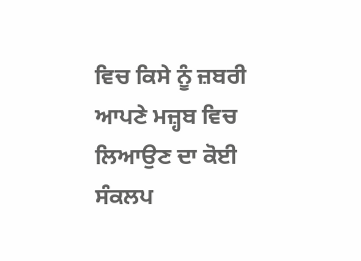ਵਿਚ ਕਿਸੇ ਨੂੰ ਜ਼ਬਰੀ ਆਪਣੇ ਮਜ਼੍ਹਬ ਵਿਚ ਲਿਆਉਣ ਦਾ ਕੋਈ ਸੰਕਲਪ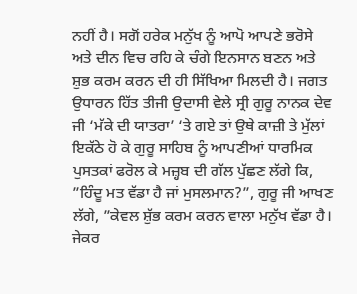ਨਹੀਂ ਹੈ। ਸਗੋਂ ਹਰੇਕ ਮਨੁੱਖ ਨੂੰ ਆਪੋ ਆਪਣੇ ਭਰੋਸੇ ਅਤੇ ਦੀਨ ਵਿਚ ਰਹਿ ਕੇ ਚੰਗੇ ਇਨਸਾਨ ਬਣਨ ਅਤੇ ਸ਼ੁਭ ਕਰਮ ਕਰਨ ਦੀ ਹੀ ਸਿੱਖਿਆ ਮਿਲਦੀ ਹੈ। ਜਗਤ ਉਧਾਰਨ ਹਿੱਤ ਤੀਜੀ ਉਦਾਸੀ ਵੇਲੇ ਸ੍ਰੀ ਗੁਰੂ ਨਾਨਕ ਦੇਵ ਜੀ ‘ਮੱਕੇ ਦੀ ਯਾਤਰਾ’ ‘ਤੇ ਗਏ ਤਾਂ ਉਥੇ ਕਾਜ਼ੀ ਤੇ ਮੁੱਲਾਂ ਇਕੱਠੇ ਹੋ ਕੇ ਗੁਰੂ ਸਾਹਿਬ ਨੂੰ ਆਪਣੀਆਂ ਧਾਰਮਿਕ ਪੁਸਤਕਾਂ ਫਰੋਲ ਕੇ ਮਜ਼੍ਹਬ ਦੀ ਗੱਲ ਪੁੱਛਣ ਲੱਗੇ ਕਿ, ”ਹਿੰਦੂ ਮਤ ਵੱਡਾ ਹੈ ਜਾਂ ਮੁਸਲਮਾਨ?”, ਗੁਰੂ ਜੀ ਆਖਣ ਲੱਗੇ, ”ਕੇਵਲ ਸ਼ੁੱਭ ਕਰਮ ਕਰਨ ਵਾਲਾ ਮਨੁੱਖ ਵੱਡਾ ਹੈ। ਜੇਕਰ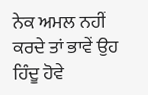ਨੇਕ ਅਮਲ ਨਹੀਂ ਕਰਦੇ ਤਾਂ ਭਾਵੇਂ ਉਹ ਹਿੰਦੂ ਹੋਵੇ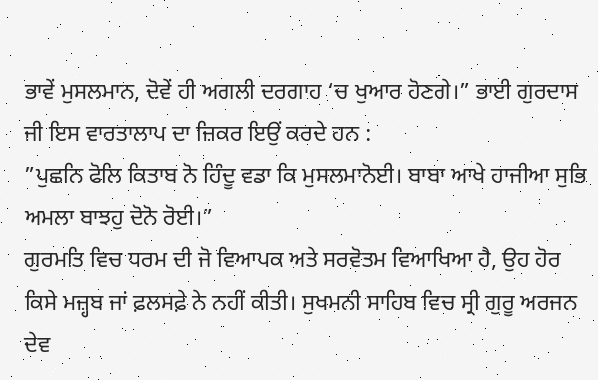ਭਾਵੇਂ ਮੁਸਲਮਾਨ, ਦੋਵੇਂ ਹੀ ਅਗਲੀ ਦਰਗਾਹ ‘ਚ ਖੁਆਰ ਹੋਣਗੇ।” ਭਾਈ ਗੁਰਦਾਸ ਜੀ ਇਸ ਵਾਰਤਾਲਾਪ ਦਾ ਜ਼ਿਕਰ ਇਉਂ ਕਰਦੇ ਹਨ :
”ਪੁਛਨਿ ਫੋਲਿ ਕਿਤਾਬ ਨੋ ਹਿੰਦੂ ਵਡਾ ਕਿ ਮੁਸਲਮਾਨੋਈ। ਬਾਬਾ ਆਖੇ ਹਾਜੀਆ ਸੁਭਿ ਅਮਲਾ ਬਾਝਹੁ ਦੋਨੋ ਰੋਈ।”
ਗੁਰਮਤਿ ਵਿਚ ਧਰਮ ਦੀ ਜੋ ਵਿਆਪਕ ਅਤੇ ਸਰਵੋਤਮ ਵਿਆਖਿਆ ਹੈ, ਉਹ ਹੋਰ ਕਿਸੇ ਮਜ਼੍ਹਬ ਜਾਂ ਫ਼ਲਸਫ਼ੇ ਨੇ ਨਹੀਂ ਕੀਤੀ। ਸੁਖਮਨੀ ਸਾਹਿਬ ਵਿਚ ਸ੍ਰੀ ਗੁਰੂ ਅਰਜਨ ਦੇਵ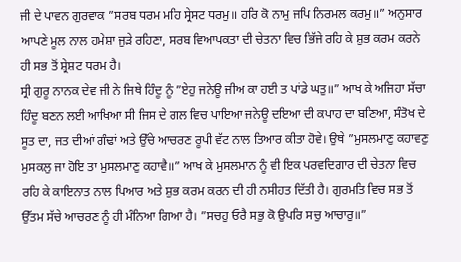ਜੀ ਦੇ ਪਾਵਨ ਗੁਰਵਾਕ ”ਸਰਬ ਧਰਮ ਮਹਿ ਸ੍ਰੇਸਟ ਧਰਮੁ॥ ਹਰਿ ਕੋ ਨਾਮੁ ਜਪਿ ਨਿਰਮਲ ਕਰਮੁ॥” ਅਨੁਸਾਰ ਆਪਣੇ ਮੂਲ ਨਾਲ ਹਮੇਸ਼ਾ ਜੁੜੇ ਰਹਿਣਾ, ਸਰਬ ਵਿਆਪਕਤਾ ਦੀ ਚੇਤਨਾ ਵਿਚ ਭਿੱਜੇ ਰਹਿ ਕੇ ਸ਼ੁਭ ਕਰਮ ਕਰਨੇ ਹੀ ਸਭ ਤੋਂ ਸ਼੍ਰੇਸ਼ਟ ਧਰਮ ਹੈ।
ਸ੍ਰੀ ਗੁਰੂ ਨਾਨਕ ਦੇਵ ਜੀ ਨੇ ਜਿਥੇ ਹਿੰਦੂ ਨੂੰ ”ਏਹੁ ਜਨੇਊ ਜੀਅ ਕਾ ਹਈ ਤ ਪਾਂਡੇ ਘਤੁ॥” ਆਖ ਕੇ ਅਜਿਹਾ ਸੱਚਾ ਹਿੰਦੂ ਬਣਨ ਲਈ ਆਖਿਆ ਸੀ ਜਿਸ ਦੇ ਗਲ ਵਿਚ ਪਾਇਆ ਜਨੇਊ ਦਇਆ ਦੀ ਕਪਾਹ ਦਾ ਬਣਿਆ, ਸੰਤੋਖ ਦੇ ਸੂਤ ਦਾ, ਜਤ ਦੀਆਂ ਗੰਢਾਂ ਅਤੇ ਉੱਚੇ ਆਚਰਣ ਰੂਪੀ ਵੱਟ ਨਾਲ ਤਿਆਰ ਕੀਤਾ ਹੋਵੇ। ਉਥੇ ”ਮੁਸਲਮਾਣੁ ਕਹਾਵਣੁ ਮੁਸਕਲੁ ਜਾ ਹੋਇ ਤਾ ਮੁਸਲਮਾਣੁ ਕਹਾਵੈ॥” ਆਖ ਕੇ ਮੁਸਲਮਾਨ ਨੂੰ ਵੀ ਇਕ ਪਰਵਦਿਗਾਰ ਦੀ ਚੇਤਨਾ ਵਿਚ ਰਹਿ ਕੇ ਕਾਇਨਾਤ ਨਾਲ ਪਿਆਰ ਅਤੇ ਸ਼ੁਭ ਕਰਮ ਕਰਨ ਦੀ ਹੀ ਨਸੀਹਤ ਦਿੱਤੀ ਹੈ। ਗੁਰਮਤਿ ਵਿਚ ਸਭ ਤੋਂ ਉੱਤਮ ਸੱਚੇ ਆਚਰਣ ਨੂੰ ਹੀ ਮੰਨਿਆ ਗਿਆ ਹੈ। ”ਸਚਹੁ ਓਰੈ ਸਭੁ ਕੋ ਉਪਰਿ ਸਚੁ ਆਚਾਰੁ॥”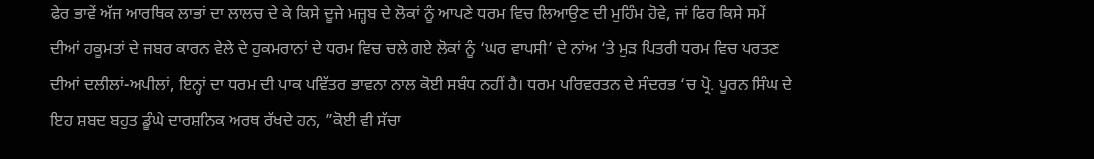ਫੇਰ ਭਾਵੇਂ ਅੱਜ ਆਰਥਿਕ ਲਾਭਾਂ ਦਾ ਲਾਲਚ ਦੇ ਕੇ ਕਿਸੇ ਦੂਜੇ ਮਜ਼੍ਹਬ ਦੇ ਲੋਕਾਂ ਨੂੰ ਆਪਣੇ ਧਰਮ ਵਿਚ ਲਿਆਉਣ ਦੀ ਮੁਹਿੰਮ ਹੋਵੇ, ਜਾਂ ਫਿਰ ਕਿਸੇ ਸਮੇਂ ਦੀਆਂ ਹਕੂਮਤਾਂ ਦੇ ਜਬਰ ਕਾਰਨ ਵੇਲੇ ਦੇ ਹੁਕਮਰਾਨਾਂ ਦੇ ਧਰਮ ਵਿਚ ਚਲੇ ਗਏ ਲੋਕਾਂ ਨੂੰ ‘ਘਰ ਵਾਪਸੀ’ ਦੇ ਨਾਂਅ ‘ਤੇ ਮੁੜ ਪਿਤਰੀ ਧਰਮ ਵਿਚ ਪਰਤਣ ਦੀਆਂ ਦਲੀਲਾਂ-ਅਪੀਲਾਂ, ਇਨ੍ਹਾਂ ਦਾ ਧਰਮ ਦੀ ਪਾਕ ਪਵਿੱਤਰ ਭਾਵਨਾ ਨਾਲ ਕੋਈ ਸਬੰਧ ਨਹੀਂ ਹੈ। ਧਰਮ ਪਰਿਵਰਤਨ ਦੇ ਸੰਦਰਭ ‘ਚ ਪ੍ਰੋ. ਪੂਰਨ ਸਿੰਘ ਦੇ ਇਹ ਸ਼ਬਦ ਬਹੁਤ ਡੂੰਘੇ ਦਾਰਸ਼ਨਿਕ ਅਰਥ ਰੱਖਦੇ ਹਨ, ”ਕੋਈ ਵੀ ਸੱਚਾ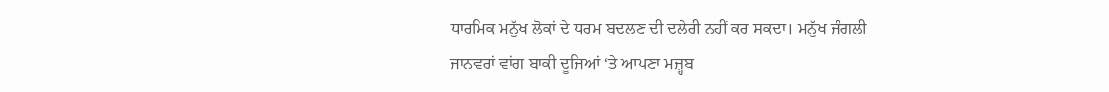ਧਾਰਮਿਕ ਮਨੁੱਖ ਲੋਕਾਂ ਦੇ ਧਰਮ ਬਦਲਣ ਦੀ ਦਲੇਰੀ ਨਹੀਂ ਕਰ ਸਕਦਾ। ਮਨੁੱਖ ਜੰਗਲੀ ਜਾਨਵਰਾਂ ਵਾਂਗ ਬਾਕੀ ਦੂਜਿਆਂ ‘ਤੇ ਆਪਣਾ ਮਜ਼੍ਹਬ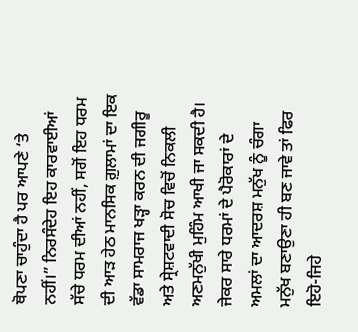ਥੋਪਣਾ ਚਾਹੁੰਦਾ ਹੈ ਪਰ ਆਪਣੇ ‘ਤੇ ਨਹੀਂ।” ਨਿਰਸੰਦੇਹ ਇਹ ਕਾਰਵਾਈਆਂ ਸੱਚੇ ਧਰਮ ਦੀਆਂ ਨਹੀਂ, ਸਗੋਂ ਇਹ ਧਰਮ ਦੀ ਆੜ ਹੇਠ ਮਾਨਸਿਕ ਗ਼ੁਲਾਮਾਂ ਦਾ ਇਕ ਵੱਡਾ ਸਾਮਰਾਜ ਖੜ੍ਹਾ ਕਰਨ ਦੀ ਜਗੀਰੂ ਅਤੇ ਸ੍ਰੇਸ਼ਟਵਾਦੀ ਸੋਚ ਵਿਚੋਂ ਨਿਕਲੀ ਅਣਮਨੁੱਖੀ ਮੁਹਿੰਮ ਆਖੀ ਜਾ ਸਕਦੀ ਹੈ। ਜੇਕਰ ਸਾਰੇ ਧਰਮਾਂ ਦੇ ਪੈਰੋਕਾਰਾਂ ਦੇ ਅਮਲਾਂ ਦਾ ਆਦਰਸ਼ ਮਨੁੱਖ ਨੂੰ ਚੰਗਾ ਮਨੁੱਖ ਬਣਾਉਣਾ ਹੀ ਬਣ ਜਾਵੇ ਤਾਂ ਫਿਰ ਇਹੋ-ਜਿਹੇ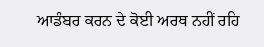ਆਡੰਬਰ ਕਰਨ ਦੇ ਕੋਈ ਅਰਥ ਨਹੀਂ ਰਹਿ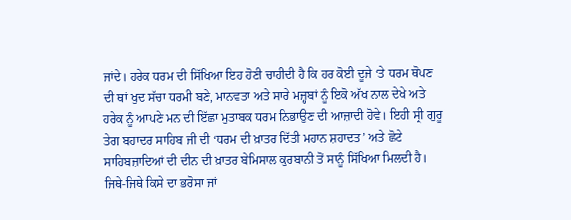ਜਾਂਦੇ। ਹਰੇਕ ਧਰਮ ਦੀ ਸਿੱਖਿਆ ਇਹ ਹੋਣੀ ਚਾਹੀਦੀ ਹੈ ਕਿ ਹਰ ਕੋਈ ਦੂਜੇ ‘ਤੇ ਧਰਮ ਥੋਪਣ ਦੀ ਥਾਂ ਖੁਦ ਸੱਚਾ ਧਰਮੀ ਬਣੇ, ਮਾਨਵਤਾ ਅਤੇ ਸਾਰੇ ਮਜ਼੍ਹਬਾਂ ਨੂੰ ਇਕੋ ਅੱਖ ਨਾਲ ਦੇਖੇ ਅਤੇ ਹਰੇਕ ਨੂੰ ਆਪਣੇ ਮਨ ਦੀ ਇੱਛਾ ਮੁਤਾਬਕ ਧਰਮ ਨਿਭਾਉਣ ਦੀ ਆਜ਼ਾਦੀ ਹੋਵੇ। ਇਹੀ ਸ੍ਰੀ ਗੁਰੂ ਤੇਗ ਬਹਾਦਰ ਸਾਹਿਬ ਜੀ ਦੀ ‘ਧਰਮ ਦੀ ਖ਼ਾਤਰ ਦਿੱਤੀ ਮਹਾਨ ਸ਼ਹਾਦਤ’ ਅਤੇ ਛੋਟੇ ਸਾਹਿਬਜ਼ਾਦਿਆਂ ਦੀ ਦੀਨ ਦੀ ਖ਼ਾਤਰ ਬੇਮਿਸਾਲ ਕੁਰਬਾਨੀ ਤੋਂ ਸਾਨੂੰ ਸਿੱਖਿਆ ਮਿਲਦੀ ਹੈ। ਜਿਥੇ-ਜਿਥੇ ਕਿਸੇ ਦਾ ਭਰੋਸਾ ਜਾਂ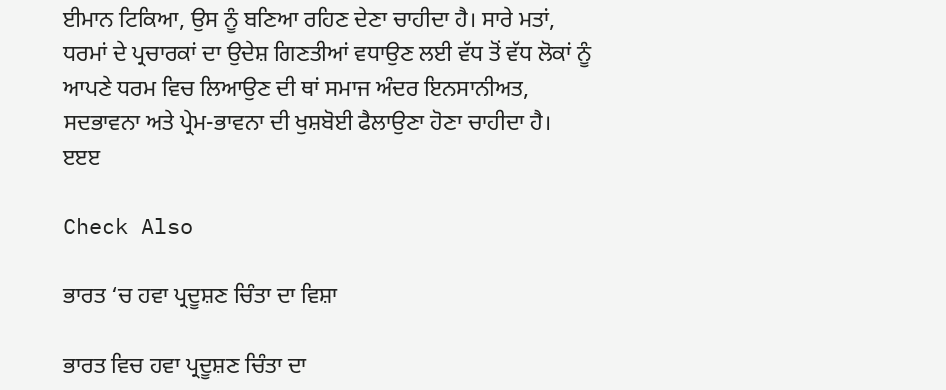ਈਮਾਨ ਟਿਕਿਆ, ਉਸ ਨੂੰ ਬਣਿਆ ਰਹਿਣ ਦੇਣਾ ਚਾਹੀਦਾ ਹੈ। ਸਾਰੇ ਮਤਾਂ, ਧਰਮਾਂ ਦੇ ਪ੍ਰਚਾਰਕਾਂ ਦਾ ਉਦੇਸ਼ ਗਿਣਤੀਆਂ ਵਧਾਉਣ ਲਈ ਵੱਧ ਤੋਂ ਵੱਧ ਲੋਕਾਂ ਨੂੰ ਆਪਣੇ ਧਰਮ ਵਿਚ ਲਿਆਉਣ ਦੀ ਥਾਂ ਸਮਾਜ ਅੰਦਰ ਇਨਸਾਨੀਅਤ, ਸਦਭਾਵਨਾ ਅਤੇ ਪ੍ਰੇਮ-ਭਾਵਨਾ ਦੀ ਖੁਸ਼ਬੋਈ ਫੈਲਾਉਣਾ ਹੋਣਾ ਚਾਹੀਦਾ ਹੈ।
ੲੲੲ

Check Also

ਭਾਰਤ ‘ਚ ਹਵਾ ਪ੍ਰਦੂਸ਼ਣ ਚਿੰਤਾ ਦਾ ਵਿਸ਼ਾ

ਭਾਰਤ ਵਿਚ ਹਵਾ ਪ੍ਰਦੂਸ਼ਣ ਚਿੰਤਾ ਦਾ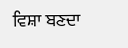ਵਿਸ਼ਾ ਬਣਦਾ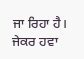ਜਾ ਰਿਹਾ ਹੈ। ਜੇਕਰ ਹਵਾ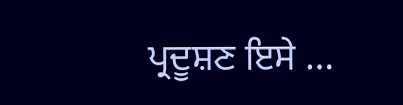ਪ੍ਰਦੂਸ਼ਣ ਇਸੇ …